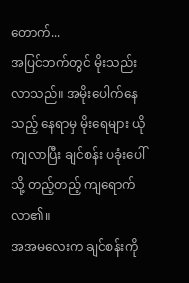တောက်...
အပြင်ဘက်တွင် မိုးသည်းလာသည်။ အမိုးပေါက်နေသည့် နေရာမှ မိုးရေများ ယိုကျလာပြီး ချင်စန်း ပခုံးပေါ်သို့ တည့်တည့် ကျရောက်လာ၏။
အအမလေးက ချင်စန်းကို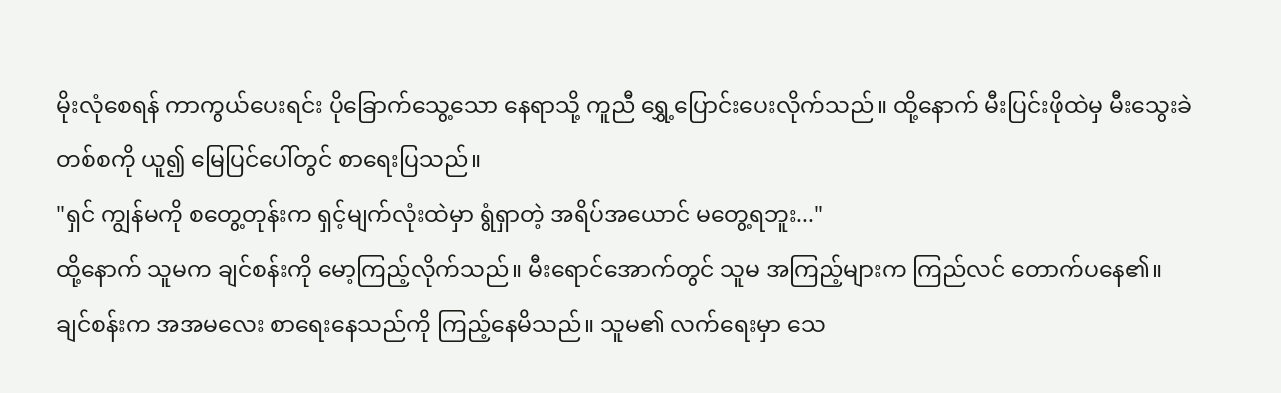မိုးလုံစေရန် ကာကွယ်ပေးရင်း ပိုခြောက်သွေ့သော နေရာသို့ ကူညီ ရွှေ့ပြောင်းပေးလိုက်သည်။ ထို့နောက် မီးပြင်းဖိုထဲမှ မီးသွေးခဲ တစ်စကို ယူ၍ မြေပြင်ပေါ်တွင် စာရေးပြသည်။
"ရှင် ကျွန်မကို စတွေ့တုန်းက ရှင့်မျက်လုံးထဲမှာ ရွံရှာတဲ့ အရိပ်အယောင် မတွေ့ရဘူး..."
ထို့နောက် သူမက ချင်စန်းကို မော့ကြည့်လိုက်သည်။ မီးရောင်အောက်တွင် သူမ အကြည့်များက ကြည်လင် တောက်ပနေ၏။
ချင်စန်းက အအမလေး စာရေးနေသည်ကို ကြည့်နေမိသည်။ သူမ၏ လက်ရေးမှာ သေ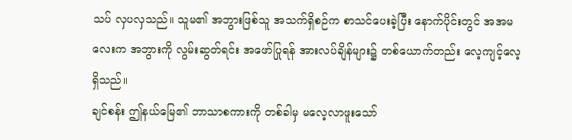သပ် လှပလှသည်။ သူမ၏ အဘွားဖြစ်သူ အသက်ရှိစဉ်က စာသင်ပေးခဲ့ပြီး နောက်ပိုင်းတွင် အအမလေးက အဘွားကို လွမ်းဆွတ်ရင်း အဖော်ပြုရန် အားလပ်ချိန်များ၌ တစ်ယောက်တည်း လေ့ကျင့်လေ့ ရှိသည်။
ချင်စန်း ဤနယ်မြေ၏ ဘာသာစကားကို တစ်ခါမှ မလေ့လာဖူးသော်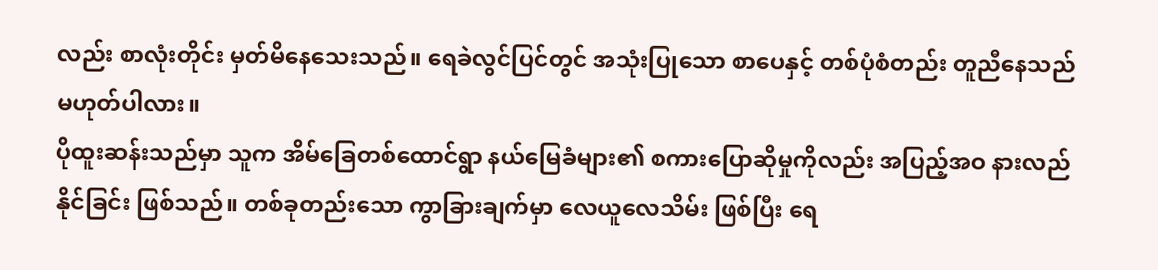လည်း စာလုံးတိုင်း မှတ်မိနေသေးသည်။ ရေခဲလွင်ပြင်တွင် အသုံးပြုသော စာပေနှင့် တစ်ပုံစံတည်း တူညီနေသည် မဟုတ်ပါလား။
ပိုထူးဆန်းသည်မှာ သူက အိမ်ခြေတစ်ထောင်ရွာ နယ်မြေခံများ၏ စကားပြောဆိုမှုကိုလည်း အပြည့်အဝ နားလည်နိုင်ခြင်း ဖြစ်သည်။ တစ်ခုတည်းသော ကွာခြားချက်မှာ လေယူလေသိမ်း ဖြစ်ပြီး ရေ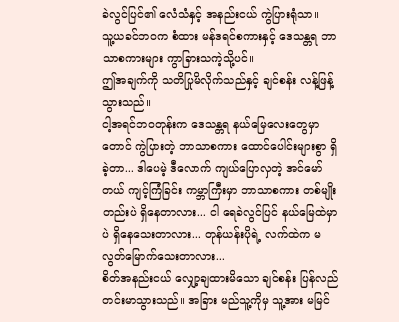ခဲလွင်ပြင်၏ လေံသံနှင့် အနည်းငယ် ကွဲပြားရုံသာ။
သူ့ယခင်ဘဝက စံထား မန်ဒရင်စကားနှင့် ဒေသန္တရ ဘာသာစကားများ ကွာခြားသကဲ့သို့ပင်။
ဤအချက်ကို သတိပြုမိလိုက်သည်နှင့် ချင်စန်း လန့်ဖြန့်သွားသည်။
ငါ့အရင်ဘဝတုန်းက ဒေသန္တရ နယ်မြေလေးတွေမှာတောင် ကွဲပြားတဲ့ ဘာသာစကား ထောင်ပေါင်းများစွာ ရှိခဲ့တာ... ဒါပေမဲ့ ဒီလောက် ကျယ်ပြောလှတဲ့ အင်မော်တယ် ကျင့်ကြံခြင်း ကမ္ဘာကြီးမှာ ဘာသာစကား တစ်မျိုးတည်းပဲ ရှိနေတာလား... ငါ ရေခဲလွင်ပြင် နယ်မြေထဲမှာပဲ ရှိနေသေးတာလား... တုန်ယန်းပိုရဲ့ လက်ထဲက မလွတ်မြောက်သေးတာလား...
စိတ်အနည်းငယ် လျှော့ချထားမိသော ချင်စန်း ပြန်လည် တင်းမာသွားသည်။ အခြား မည်သူ့ကိုမှ သူ့အား မမြင်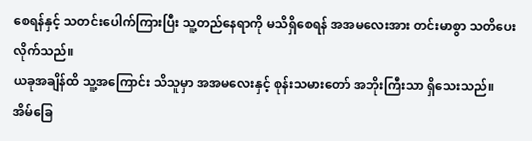စေရန်နှင့် သတင်းပေါက်ကြားပြီး သူ့တည်နေရာကို မသိရှိစေရန် အအမလေးအား တင်းမာစွာ သတိပေးလိုက်သည်။
ယခုအချိန်ထိ သူ့အကြောင်း သိသူမှာ အအမလေးနှင့် စုန်းသမားတော် အဘိုးကြီးသာ ရှိသေးသည်။
အိမ်ခြေ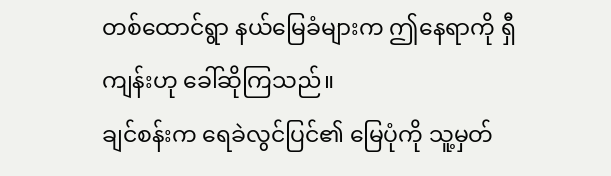တစ်ထောင်ရွာ နယ်မြေခံများက ဤနေရာကို ရှီကျန်းဟု ခေါ်ဆိုကြသည်။
ချင်စန်းက ရေခဲလွင်ပြင်၏ မြေပုံကို သူ့မှတ်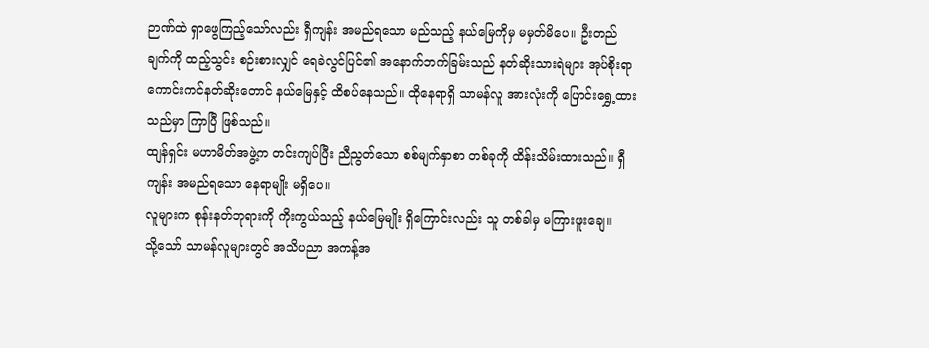ဉာဏ်ထဲ ရှာဖွေကြည့်သော်လည်း ရှီကျန်း အမည်ရသော မည်သည့် နယ်မြေကိုမှ မမှတ်မိပေ။ ဦးတည်ချက်ကို ထည့်သွင်း စဉ်းစားလျှင် ရေခဲလွင်ပြင်၏ အနောက်ဘက်ခြမ်းသည် နတ်ဆိုးသားရဲများ အုပ်စိုးရာ ကောင်းကင်နတ်ဆိုးတောင် နယ်မြေနှင့် ထိစပ်နေသည်။ ထိုနေရာရှိ သာမန်လူ အားလုံးကို ပြောင်းရွှေ့ထားသည်မှာ ကြာပြီ ဖြစ်သည်။
ထျန်ရှင်း မဟာမိတ်အဖွဲ့က တင်းကျပ်ပြီး ညီညွတ်သော စစ်မျက်နှာစာ တစ်ခုကို ထိန်းသိမ်းထားသည်။ ရှီကျန်း အမည်ရသော နေရာမျိုး မရှိပေ။
လူများက စုန်းနတ်ဘုရားကို ကိုးကွယ်သည့် နယ်မြေမျိုး ရှိကြောင်းလည်း သူ တစ်ခါမှ မကြားဖူးချေ။
သို့သော် သာမန်လူများတွင် အသိပညာ အကန့်အ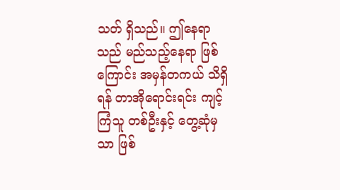သတ် ရှိသည်။ ဤနေရာသည် မည်သည့်နေရာ ဖြစ်ကြောင်း အမှန်တကယ် သိရှိရန် တာအိုရောင်းရင်း ကျင့်ကြံသူ တစ်ဦးနှင့် တွေ့ဆုံမှသာ ဖြစ်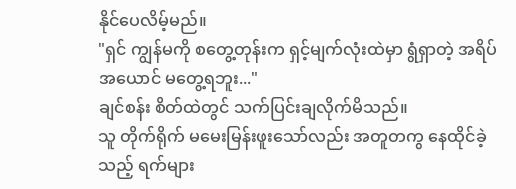နိုင်ပေလိမ့်မည်။
"ရှင် ကျွန်မကို စတွေ့တုန်းက ရှင့်မျက်လုံးထဲမှာ ရွံရှာတဲ့ အရိပ်အယောင် မတွေ့ရဘူး..."
ချင်စန်း စိတ်ထဲတွင် သက်ပြင်းချလိုက်မိသည်။
သူ တိုက်ရိုက် မမေးမြန်းဖူးသော်လည်း အတူတကွ နေထိုင်ခဲ့သည့် ရက်များ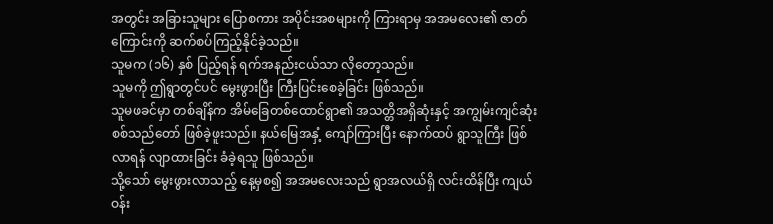အတွင်း အခြားသူများ ပြောစကား အပိုင်းအစများကို ကြားရာမှ အအမလေး၏ ဇာတ်ကြောင်းကို ဆက်စပ်ကြည့်နိုင်ခဲ့သည်။
သူမက (၁၆) နှစ် ပြည့်ရန် ရက်အနည်းငယ်သာ လိုတော့သည်။
သူမကို ဤရွာတွင်ပင် မွေးဖွားပြီး ကြီးပြင်းစေခဲ့ခြင်း ဖြစ်သည်။
သူမဖခင်မှာ တစ်ချိန်က အိမ်ခြေတစ်ထောင်ရွာ၏ အသတ္တိအရှိဆုံးနှင့် အကျွမ်းကျင်ဆုံး စစ်သည်တော် ဖြစ်ခဲ့ဖူးသည်။ နယ်မြေအနှံ့ ကျော်ကြားပြီး နောက်ထပ် ရွာသူကြီး ဖြစ်လာရန် လျာထားခြင်း ခံခဲ့ရသူ ဖြစ်သည်။
သို့သော် မွေးဖွားလာသည့် နေ့မှစ၍ အအမလေးသည် ရွာအလယ်ရှိ လင်းထိန်ပြီး ကျယ်ဝန်း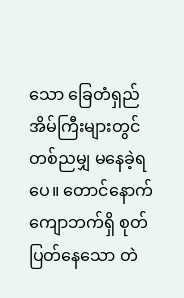သော ခြေတံရှည် အိမ်ကြီးများတွင် တစ်ညမျှ မနေခဲ့ရပေ။ တောင်နောက်ကျောဘက်ရှိ စုတ်ပြတ်နေသော တဲ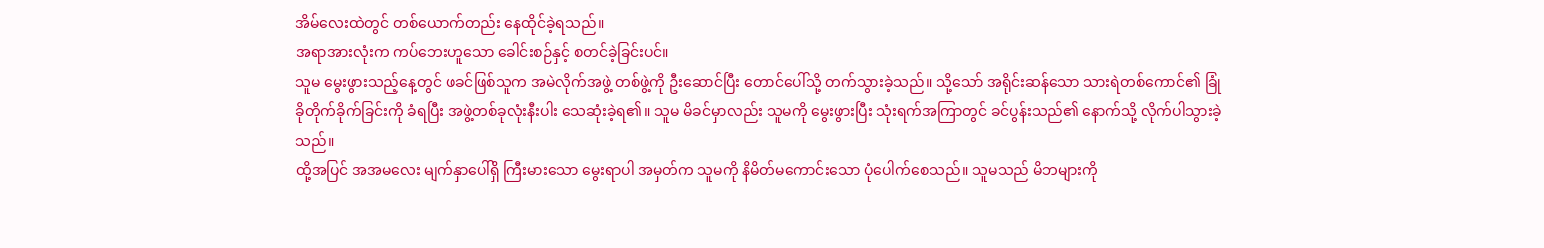အိမ်လေးထဲတွင် တစ်ယောက်တည်း နေထိုင်ခဲ့ရသည်။
အရာအားလုံးက ကပ်ဘေးဟူသော ခေါင်းစဉ်နှင့် စတင်ခဲ့ခြင်းပင်။
သူမ မွေးဖွားသည့်နေ့တွင် ဖခင်ဖြစ်သူက အမဲလိုက်အဖွဲ့ တစ်ဖွဲ့ကို ဦးဆောင်ပြီး တောင်ပေါ်သို့ တက်သွားခဲ့သည်။ သို့သော် အရိုင်းဆန်သော သားရဲတစ်ကောင်၏ ခြုံခိုတိုက်ခိုက်ခြင်းကို ခံရပြီး အဖွဲ့တစ်ခုလုံးနီးပါး သေဆုံးခဲ့ရ၏။ သူမ မိခင်မှာလည်း သူမကို မွေးဖွားပြီး သုံးရက်အကြာတွင် ခင်ပွန်းသည်၏ နောက်သို့ လိုက်ပါသွားခဲ့သည်။
ထို့အပြင် အအမလေး မျက်နှာပေါ်ရှိ ကြီးမားသော မွေးရာပါ အမှတ်က သူမကို နိမိတ်မကောင်းသော ပုံပေါက်စေသည်။ သူမသည် မိဘများကို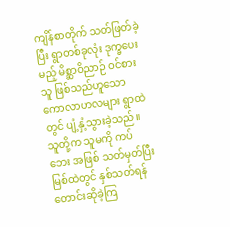ကျိန်စာတိုက် သတ်ဖြတ်ခဲ့ပြီး ရွာတစ်ခုလုံး ဒုက္ခပေးမည့် မိစ္ဆာဝိညာဉ် ဝင်စားသူ ဖြစ်သည်ဟူသော ကောလာဟလများ ရွာထဲတွင် ပျံ့နှံ့သွားခဲ့သည်။ သူတို့က သူမကို ကပ်ဘေး အဖြစ် သတ်မှတ်ပြီး မြစ်ထဲတွင် နှစ်သတ်ရန် တောင်းဆိုခဲ့ကြ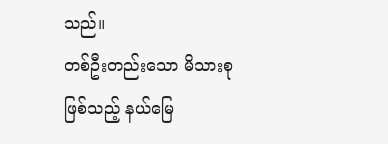သည်။
တစ်ဦးတည်းသော မိသားစုဖြစ်သည့် နယ်မြေ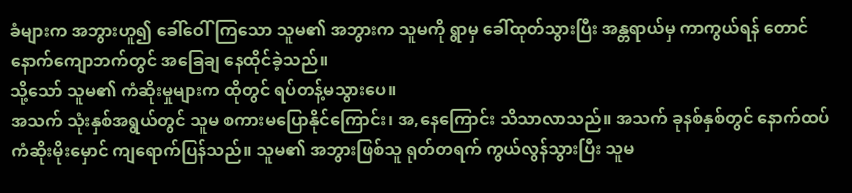ခံများက အဘွားဟူ၍ ခေါ်ဝေါ်ကြသော သူမ၏ အဘွားက သူမကို ရွာမှ ခေါ်ထုတ်သွားပြီး အန္တရာယ်မှ ကာကွယ်ရန် တောင်နောက်ကျောဘက်တွင် အခြေချ နေထိုင်ခဲ့သည်။
သို့သော် သူမ၏ ကံဆိုးမှုများက ထိုတွင် ရပ်တန့်မသွားပေ။
အသက် သုံးနှစ်အရွယ်တွင် သူမ စကားမပြောနိုင်ကြောင်း၊ အ,နေကြောင်း သိသာလာသည်။ အသက် ခုနစ်နှစ်တွင် နောက်ထပ် ကံဆိုးမိုးမှောင် ကျရောက်ပြန်သည်။ သူမ၏ အဘွားဖြစ်သူ ရုတ်တရက် ကွယ်လွန်သွားပြီး သူမ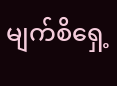မျက်စိရှေ့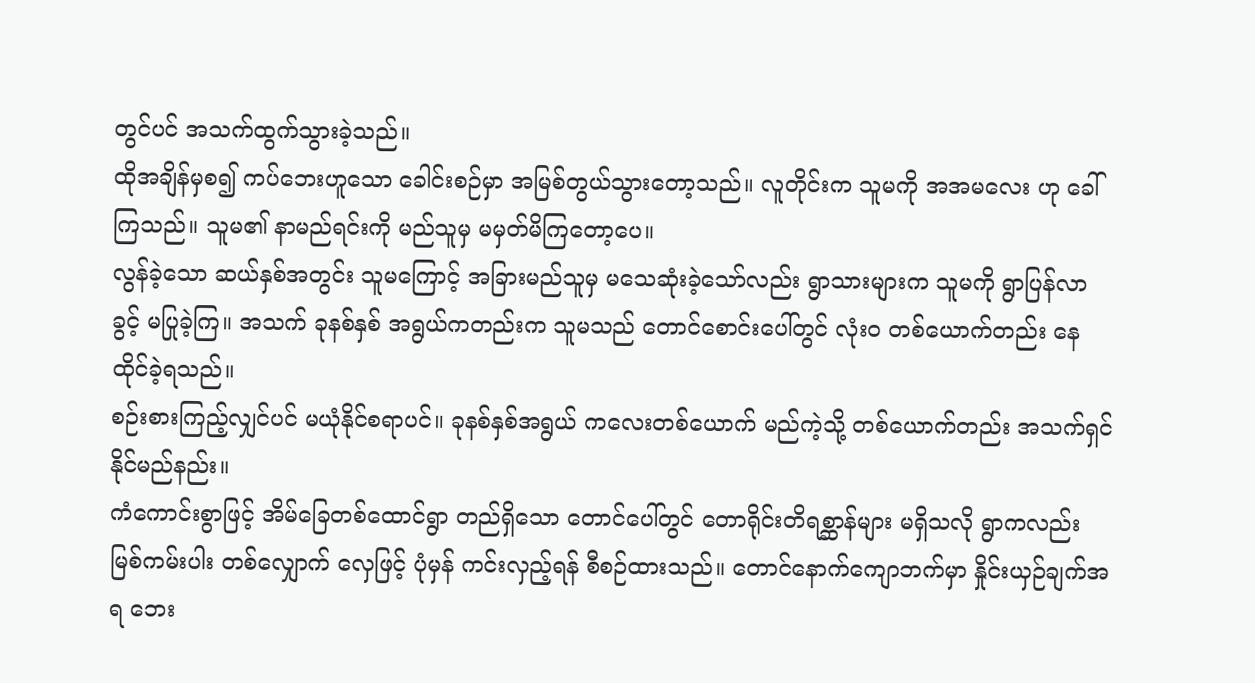တွင်ပင် အသက်ထွက်သွားခဲ့သည်။
ထိုအချိန်မှစ၍ ကပ်ဘေးဟူသော ခေါင်းစဉ်မှာ အမြစ်တွယ်သွားတော့သည်။ လူတိုင်းက သူမကို အအမလေး ဟု ခေါ်ကြသည်။ သူမ၏ နာမည်ရင်းကို မည်သူမှ မမှတ်မိကြတော့ပေ။
လွန်ခဲ့သော ဆယ်နှစ်အတွင်း သူမကြောင့် အခြားမည်သူမှ မသေဆုံးခဲ့သော်လည်း ရွာသားများက သူမကို ရွာပြန်လာခွင့် မပြုခဲ့ကြ။ အသက် ခုနစ်နှစ် အရွယ်ကတည်းက သူမသည် တောင်စောင်းပေါ်တွင် လုံးဝ တစ်ယောက်တည်း နေထိုင်ခဲ့ရသည်။
စဉ်းစားကြည့်လျှင်ပင် မယုံနိုင်စရာပင်။ ခုနစ်နှစ်အရွယ် ကလေးတစ်ယောက် မည်ကဲ့သို့ တစ်ယောက်တည်း အသက်ရှင်နိုင်မည်နည်း။
ကံကောင်းစွာဖြင့် အိမ်ခြေတစ်ထောင်ရွာ တည်ရှိသော တောင်ပေါ်တွင် တောရိုင်းတိရစ္ဆာန်များ မရှိသလို ရွာကလည်း မြစ်ကမ်းပါး တစ်လျှောက် လှေဖြင့် ပုံမှန် ကင်းလှည့်ရန် စီစဉ်ထားသည်။ တောင်နောက်ကျောဘက်မှာ နှိုင်းယှဉ်ချက်အရ ဘေး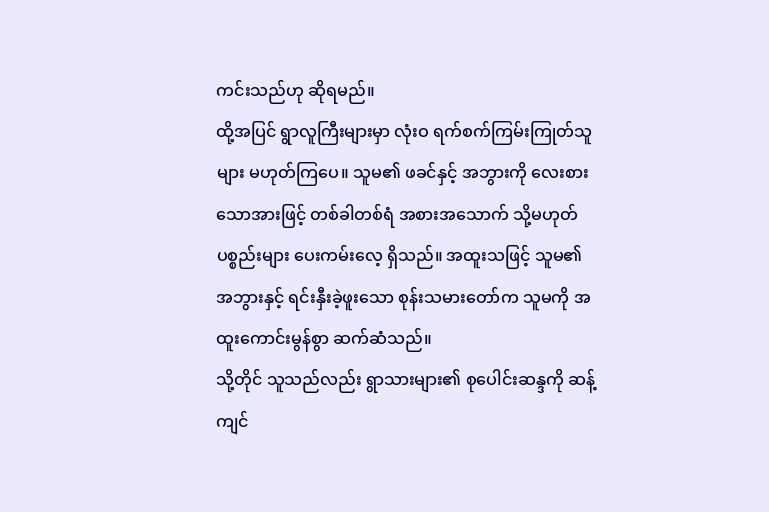ကင်းသည်ဟု ဆိုရမည်။
ထို့အပြင် ရွာလူကြီးများမှာ လုံးဝ ရက်စက်ကြမ်းကြုတ်သူများ မဟုတ်ကြပေ။ သူမ၏ ဖခင်နှင့် အဘွားကို လေးစားသောအားဖြင့် တစ်ခါတစ်ရံ အစားအသောက် သို့မဟုတ် ပစ္စည်းများ ပေးကမ်းလေ့ ရှိသည်။ အထူးသဖြင့် သူမ၏ အဘွားနှင့် ရင်းနှီးခဲ့ဖူးသော စုန်းသမားတော်က သူမကို အထူးကောင်းမွန်စွာ ဆက်ဆံသည်။
သို့တိုင် သူသည်လည်း ရွာသားများ၏ စုပေါင်းဆန္ဒကို ဆန့်ကျင်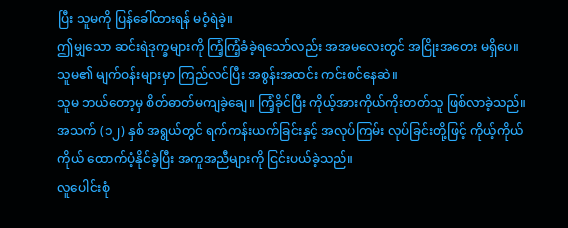ပြီး သူမကို ပြန်ခေါ်ထားရန် မဝံ့ရဲခဲ့။
ဤမျှသော ဆင်းရဲဒုက္ခများကို ကြံ့ကြံ့ခံခဲ့ရသော်လည်း အအမလေးတွင် အငြိုးအတေး မရှိပေ။ သူမ၏ မျက်ဝန်းများမှာ ကြည်လင်ပြီး အစွန်းအထင်း ကင်းစင်နေဆဲ။
သူမ ဘယ်တော့မှ စိတ်ဓာတ်မကျခဲ့ချေ။ ကြံ့ခိုင်ပြီး ကိုယ့်အားကိုယ်ကိုးတတ်သူ ဖြစ်လာခဲ့သည်။ အသက် (၁၂) နှစ် အရွယ်တွင် ရက်ကန်းယက်ခြင်းနှင့် အလုပ်ကြမ်း လုပ်ခြင်းတို့ဖြင့် ကိုယ့်ကိုယ်ကိုယ် ထောက်ပံ့နိုင်ခဲ့ပြီး အကူအညီများကို ငြင်းပယ်ခဲ့သည်။
လူပေါင်းစုံ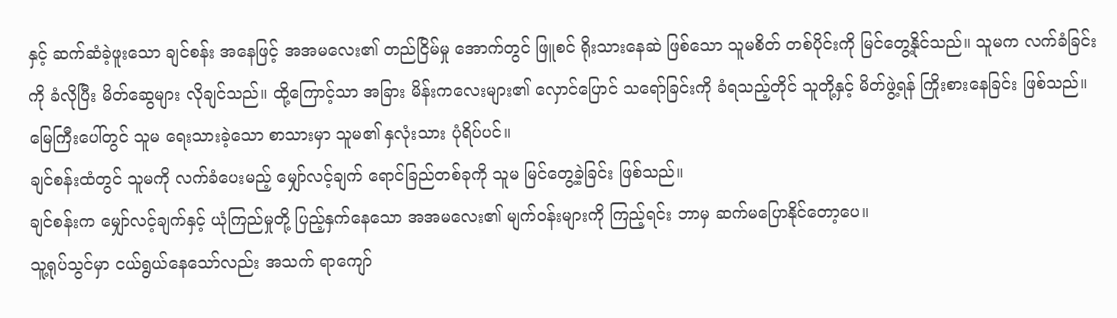နှင့် ဆက်ဆံခဲ့ဖူးသော ချင်စန်း အနေဖြင့် အအမလေး၏ တည်ငြိမ်မှု အောက်တွင် ဖြူစင် ရိုးသားနေဆဲ ဖြစ်သော သူမစိတ် တစ်ပိုင်းကို မြင်တွေ့နိုင်သည်။ သူမက လက်ခံခြင်းကို ခံလိုပြီး မိတ်ဆွေများ လိုချင်သည်။ ထို့ကြောင့်သာ အခြား မိန်းကလေးများ၏ လှောင်ပြောင် သရော်ခြင်းကို ခံရသည့်တိုင် သူတို့နှင့် မိတ်ဖွဲ့ရန် ကြိုးစားနေခြင်း ဖြစ်သည်။
မြေကြီးပေါ်တွင် သူမ ရေးသားခဲ့သော စာသားမှာ သူမ၏ နှလုံးသား ပုံရိပ်ပင်။
ချင်စန်းထံတွင် သူမကို လက်ခံပေးမည့် မျှော်လင့်ချက် ရောင်ခြည်တစ်ခုကို သူမ မြင်တွေ့ခဲ့ခြင်း ဖြစ်သည်။
ချင်စန်းက မျှော်လင့်ချက်နှင့် ယုံကြည်မှုတို့ ပြည့်နှက်နေသော အအမလေး၏ မျက်ဝန်းများကို ကြည့်ရင်း ဘာမှ ဆက်မပြောနိုင်တော့ပေ။
သူ့ရုပ်သွင်မှာ ငယ်ရွယ်နေသော်လည်း အသက် ရာကျော်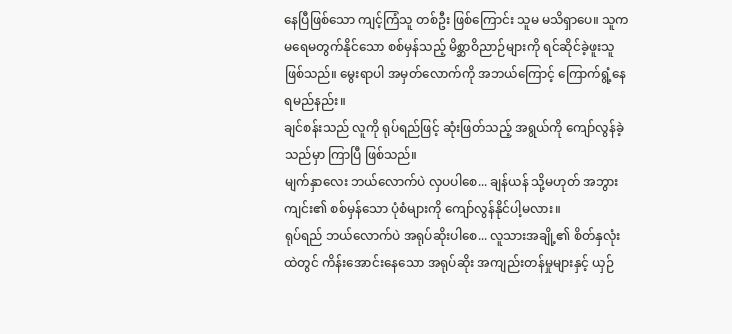နေပြီဖြစ်သော ကျင့်ကြံသူ တစ်ဦး ဖြစ်ကြောင်း သူမ မသိရှာပေ။ သူက မရေမတွက်နိုင်သော စစ်မှန်သည့် မိစ္ဆာဝိညာဉ်များကို ရင်ဆိုင်ခဲ့ဖူးသူ ဖြစ်သည်။ မွေးရာပါ အမှတ်လောက်ကို အဘယ်ကြောင့် ကြောက်ရွံ့နေရမည်နည်း။
ချင်စန်းသည် လူကို ရုပ်ရည်ဖြင့် ဆုံးဖြတ်သည့် အရွယ်ကို ကျော်လွန်ခဲ့သည်မှာ ကြာပြီ ဖြစ်သည်။
မျက်နှာလေး ဘယ်လောက်ပဲ လှပပါစေ... ချန်ယန် သို့မဟုတ် အဘွားကျင်း၏ စစ်မှန်သော ပုံစံများကို ကျော်လွန်နိုင်ပါ့မလား။
ရုပ်ရည် ဘယ်လောက်ပဲ အရုပ်ဆိုးပါစေ... လူသားအချို့၏ စိတ်နှလုံးထဲတွင် ကိန်းအောင်းနေသော အရုပ်ဆိုး အကျည်းတန်မှုများနှင့် ယှဉ်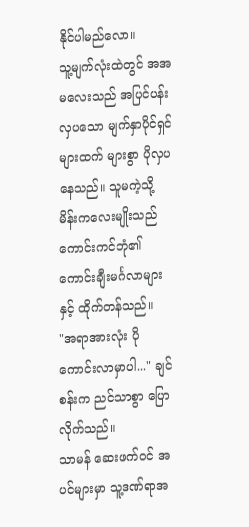နိုင်ပါမည်လော။
သူ့မျက်လုံးထဲတွင် အအမလေးသည် အပြင်ပန်း လှပသော မျက်နှာပိုင်ရှင်များထက် များစွာ ပိုလှပနေသည်။ သူမကဲ့သို့ မိန်းကလေးမျိုးသည် ကောင်းကင်ဘုံ၏ ကောင်းချီးမင်္ဂလာများနှင့် ထိုက်တန်သည်။
"အရာအားလုံး ပိုကောင်းလာမှာပါ..." ချင်စန်းက ညင်သာစွာ ပြောလိုက်သည်။
သာမန် ဆေးဖက်ဝင် အပင်များမှာ သူ့ဒဏ်ရာအ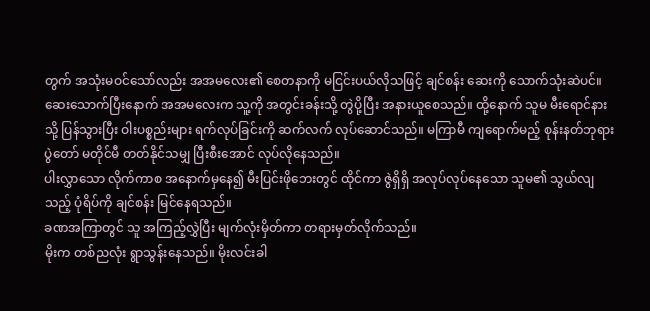တွက် အသုံးမဝင်သော်လည်း အအမလေး၏ စေတနာကို မငြင်းပယ်လိုသဖြင့် ချင်စန်း ဆေးကို သောက်သုံးဆဲပင်။
ဆေးသောက်ပြီးနောက် အအမလေးက သူ့ကို အတွင်းခန်းသို့ တွဲပို့ပြီး အနားယူစေသည်။ ထို့နောက် သူမ မီးရောင်နားသို့ ပြန်သွားပြီး ဝါးပစ္စည်းများ ရက်လုပ်ခြင်းကို ဆက်လက် လုပ်ဆောင်သည်။ မကြာမီ ကျရောက်မည့် စုန်းနတ်ဘုရား ပွဲတော် မတိုင်မီ တတ်နိုင်သမျှ ပြီးစီးအောင် လုပ်လိုနေသည်။
ပါးလွှာသော လိုက်ကာစ အနောက်မှနေ၍ မီးပြင်းဖိုဘေးတွင် ထိုင်ကာ ဇွဲရှိရှိ အလုပ်လုပ်နေသော သူမ၏ သွယ်လျသည့် ပုံရိပ်ကို ချင်စန်း မြင်နေရသည်။
ခဏအကြာတွင် သူ အကြည့်လွှဲပြီး မျက်လုံးမှိတ်ကာ တရားမှတ်လိုက်သည်။
မိုးက တစ်ညလုံး ရွာသွန်းနေသည်။ မိုးလင်းခါ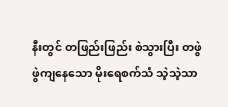နီးတွင် တဖြည်းဖြည်း စဲသွားပြီး တဖွဲဖွဲကျနေသော မိုးရေစက်သံ သဲ့သဲ့သာ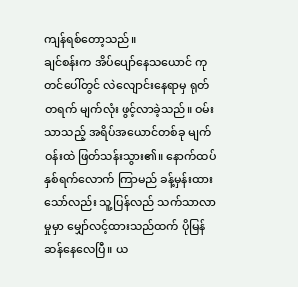ကျန်ရစ်တော့သည်။
ချင်စန်းက အိပ်ပျော်နေသယောင် ကုတင်ပေါ်တွင် လဲလျောင်းနေရာမှ ရုတ်တရက် မျက်လုံး ဖွင့်လာခဲ့သည်။ ဝမ်းသာသည့် အရိပ်အယောင်တစ်ခု မျက်ဝန်းထဲ ဖြတ်သန်းသွား၏။ နောက်ထပ် နှစ်ရက်လောက် ကြာမည် ခန့်မှန်းထားသော်လည်း သူ့ပြန်လည် သက်သာလာမှုမှာ မျှော်လင့်ထားသည်ထက် ပိုမြန်ဆန်နေလေပြီ။ ယ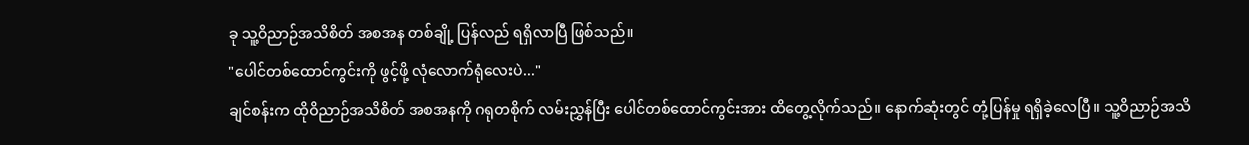ခု သူ့ဝိညာဉ်အသိစိတ် အစအန တစ်ချို့ ပြန်လည် ရရှိလာပြီ ဖြစ်သည်။
"ပေါင်တစ်ထောင်ကွင်းကို ဖွင့်ဖို့ လုံလောက်ရုံလေးပဲ..."
ချင်စန်းက ထိုဝိညာဉ်အသိစိတ် အစအနကို ဂရုတစိုက် လမ်းညွှန်ပြီး ပေါင်တစ်ထောင်ကွင်းအား ထိတွေ့လိုက်သည်။ နောက်ဆုံးတွင် တုံ့ပြန်မှု ရရှိခဲ့လေပြီ။ သူ့ဝိညာဉ်အသိ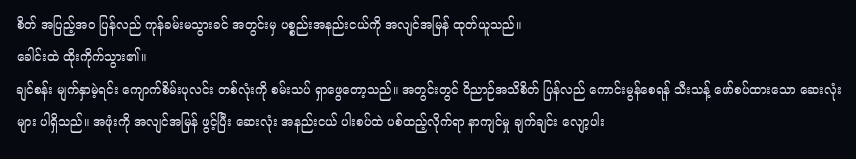စိတ် အပြည့်အဝ ပြန်လည် ကုန်ခမ်းမသွားခင် အတွင်းမှ ပစ္စည်းအနည်းငယ်ကို အလျင်အမြန် ထုတ်ယူသည်။
ခေါင်းထဲ ထိုးကိုက်သွား၏။
ချင်စန်း မျက်နှာမဲ့ရင်း ကျောက်စိမ်းပုလင်း တစ်လုံးကို စမ်းသပ် ရှာဖွေတော့သည်။ အတွင်းတွင် ဝိညာဉ်အသိစိတ် ပြန်လည် ကောင်းမွန်စေရန် သီးသန့် ဖော်စပ်ထားသော ဆေးလုံးများ ပါရှိသည်။ အဖုံးကို အလျင်အမြန် ဖွင့်ပြီး ဆေးလုံး အနည်းငယ် ပါးစပ်ထဲ ပစ်ထည့်လိုက်ရာ နာကျင်မှု ချက်ချင်း လျော့ပါး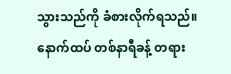သွားသည်ကို ခံစားလိုက်ရသည်။
နောက်ထပ် တစ်နာရီခန့် တရား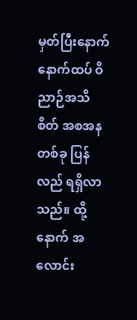မှတ်ပြီးနောက် နောက်ထပ် ဝိညာဉ်အသိစိတ် အစအန တစ်ခု ပြန်လည် ရရှိလာသည်။ ထို့နောက် အလောင်း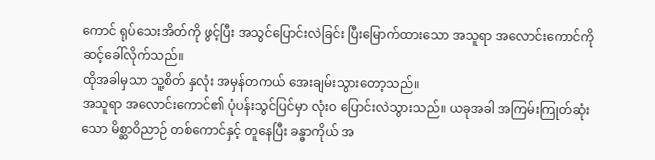ကောင် ရုပ်သေးအိတ်ကို ဖွင့်ပြီး အသွင်ပြောင်းလဲခြင်း ပြီးမြောက်ထားသော အသူရာ အလောင်းကောင်ကို ဆင့်ခေါ်လိုက်သည်။
ထိုအခါမှသာ သူ့စိတ် နှလုံး အမှန်တကယ် အေးချမ်းသွားတော့သည်။
အသူရာ အလောင်းကောင်၏ ပုံပန်းသွင်ပြင်မှာ လုံးဝ ပြောင်းလဲသွားသည်။ ယခုအခါ အကြမ်းကြုတ်ဆုံးသော မိစ္ဆာဝိညာဉ် တစ်ကောင်နှင့် တူနေပြီး ခန္ဓာကိုယ် အ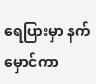ရေပြားမှာ နက်မှောင်ကာ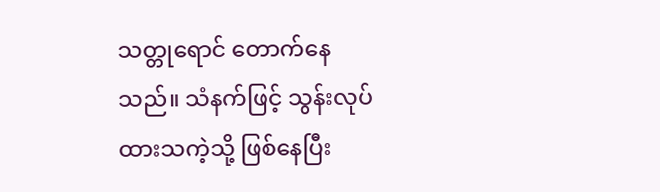သတ္တုရောင် တောက်နေသည်။ သံနက်ဖြင့် သွန်းလုပ်ထားသကဲ့သို့ ဖြစ်နေပြီး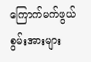ကြောက်မက်ဖွယ် စွမ်းအားများ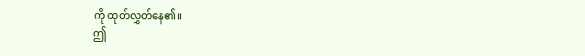ကို ထုတ်လွှတ်နေ၏။
ဤ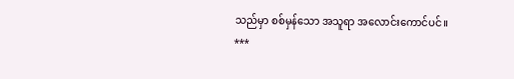သည်မှာ စစ်မှန်သော အသူရာ အလောင်းကောင်ပင်။
***